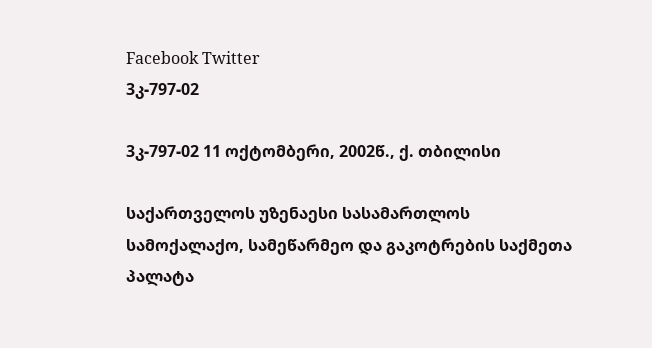Facebook Twitter
3კ-797-02

3კ-797-02 11 ოქტომბერი, 2002წ., ქ. თბილისი

საქართველოს უზენაესი სასამართლოს სამოქალაქო, სამეწარმეო და გაკოტრების საქმეთა პალატა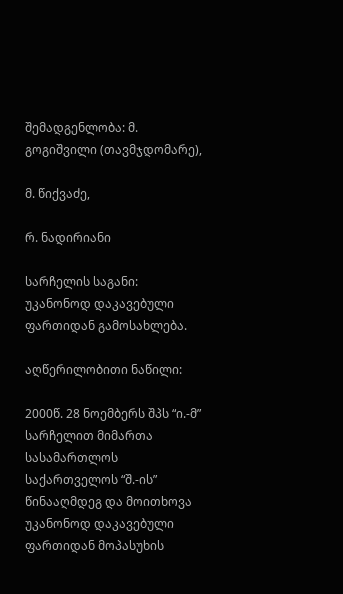შემადგენლობა: მ. გოგიშვილი (თავმჯდომარე),

მ. წიქვაძე,

რ. ნადირიანი

სარჩელის საგანი: უკანონოდ დაკავებული ფართიდან გამოსახლება.

აღწერილობითი ნაწილი:

2000წ. 28 ნოემბერს შპს “ი.-მ” სარჩელით მიმართა სასამართლოს საქართველოს “შ.-ის” წინააღმდეგ და მოითხოვა უკანონოდ დაკავებული ფართიდან მოპასუხის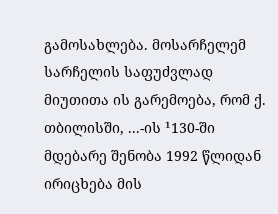გამოსახლება. მოსარჩელემ სარჩელის საფუძვლად მიუთითა ის გარემოება, რომ ქ. თბილისში, ...-ის ¹130-ში მდებარე შენობა 1992 წლიდან ირიცხება მის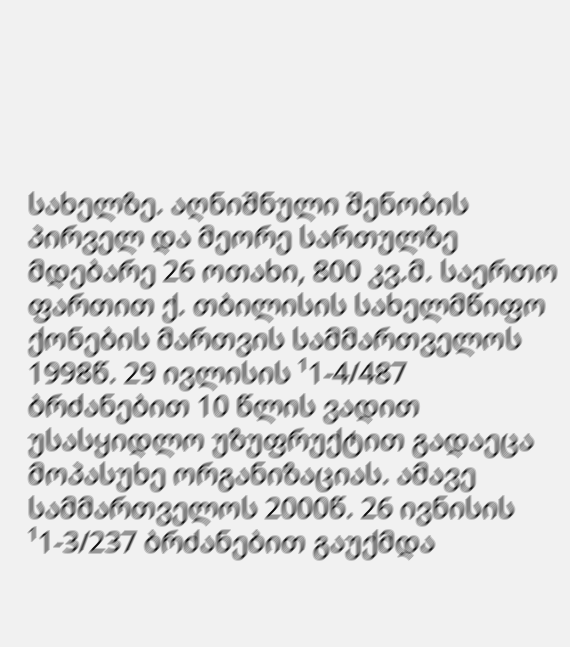სახელზე. აღნიშნული შენობის პირველ და მეორე სართულზე მდებარე 26 ოთახი, 800 კვ.მ. საერთო ფართით ქ. თბილისის სახელმწიფო ქონების მართვის სამმართველოს 1998წ. 29 ივლისის ¹1-4/487 ბრძანებით 10 წლის ვადით უსასყიდლო უზუფრუქტით გადაეცა მოპასუხე ორგანიზაციას. ამავე სამმართველოს 2000წ. 26 ივნისის ¹1-3/237 ბრძანებით გაუქმდა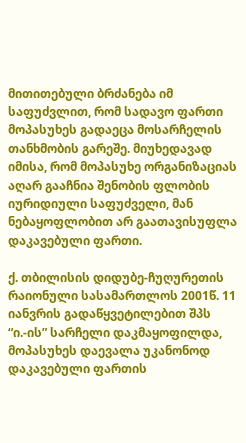მითითებული ბრძანება იმ საფუძვლით, რომ სადავო ფართი მოპასუხეს გადაეცა მოსარჩელის თანხმობის გარეშე. მიუხედავად იმისა, რომ მოპასუხე ორგანიზაციას აღარ გააჩნია შენობის ფლობის იურიდიული საფუძველი, მან ნებაყოფლობით არ გაათავისუფლა დაკავებული ფართი.

ქ. თბილისის დიდუბე-ჩუღურეთის რაიონული სასამართლოს 2001წ. 11 იანვრის გადაწყვეტილებით შპს “ი.-ის” სარჩელი დაკმაყოფილდა, მოპასუხეს დაევალა უკანონოდ დაკავებული ფართის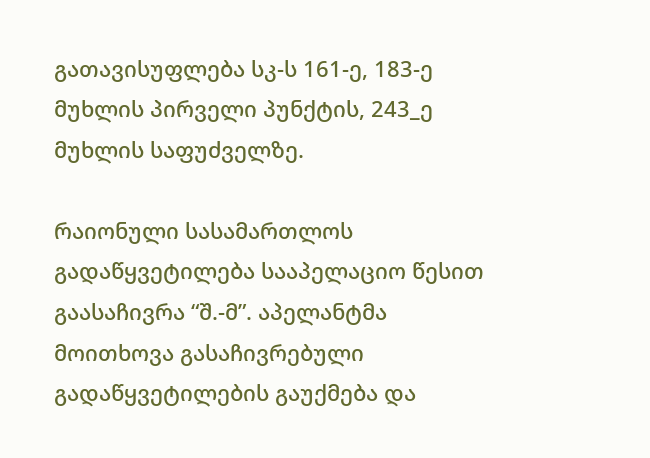გათავისუფლება სკ-ს 161-ე, 183-ე მუხლის პირველი პუნქტის, 243_ე მუხლის საფუძველზე.

რაიონული სასამართლოს გადაწყვეტილება სააპელაციო წესით გაასაჩივრა “შ.-მ”. აპელანტმა მოითხოვა გასაჩივრებული გადაწყვეტილების გაუქმება და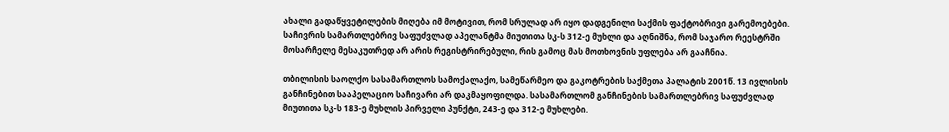ახალი გადაწყვეტილების მიღება იმ მოტივით, რომ სრულად არ იყო დადგენილი საქმის ფაქტობრივი გარემოებები. საჩივრის სამართლებრივ საფუძვლად აპელანტმა მიუთითა სკ-ს 312-ე მუხლი და აღნიშნა, რომ საჯარო რეესტრში მოსარჩელე მესაკუთრედ არ არის რეგისტრირებული, რის გამოც მას მოთხოვნის უფლება არ გააჩნია.

თბილისის საოლქო სასამართლოს სამოქალაქო, სამეწარმეო და გაკოტრების საქმეთა პალატის 2001წ. 13 ივლისის განჩინებით სააპელაციო საჩივარი არ დაკმაყოფილდა. სასამართლომ განჩინების სამართლებრივ საფუძვლად მიუთითა სკ-ს 183-ე მუხლის პირველი პუნქტი, 243-ე და 312-ე მუხლები.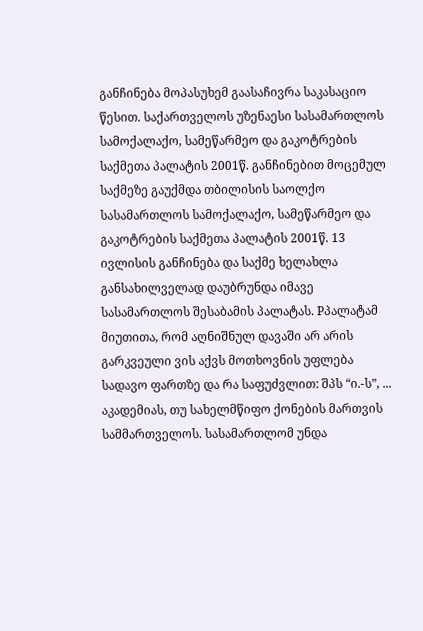განჩინება მოპასუხემ გაასაჩივრა საკასაციო წესით. საქართველოს უზენაესი სასამართლოს სამოქალაქო, სამეწარმეო და გაკოტრების საქმეთა პალატის 2001წ. განჩინებით მოცემულ საქმეზე გაუქმდა თბილისის საოლქო სასამართლოს სამოქალაქო, სამეწარმეო და გაკოტრების საქმეთა პალატის 2001წ. 13 ივლისის განჩინება და საქმე ხელახლა განსახილველად დაუბრუნდა იმავე სასამართლოს შესაბამის პალატას. Pპალატამ მიუთითა, რომ აღნიშნულ დავაში არ არის გარკვეული ვის აქვს მოთხოვნის უფლება სადავო ფართზე და რა საფუძვლით: შპს “ი.-ს”, ... აკადემიას, თუ სახელმწიფო ქონების მართვის სამმართველოს. სასამართლომ უნდა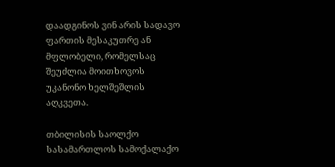დაადგინოს ვინ არის სადავო ფართის მესაკუთრე ან მფლობელი, რომელსაც შეუძლია მოითხოვოს უკანონო ხელშეშლის აღკვეთა.

თბილისის საოლქო სასამართლოს სამოქალაქო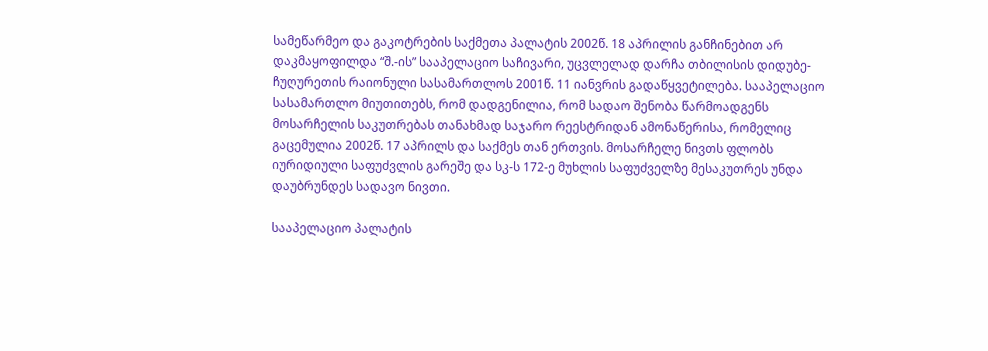სამეწარმეო და გაკოტრების საქმეთა პალატის 2002წ. 18 აპრილის განჩინებით არ დაკმაყოფილდა “შ.-ის” სააპელაციო საჩივარი, უცვლელად დარჩა თბილისის დიდუბე-ჩუღურეთის რაიონული სასამართლოს 2001წ. 11 იანვრის გადაწყვეტილება. სააპელაციო სასამართლო მიუთითებს, რომ დადგენილია, რომ სადაო შენობა წარმოადგენს მოსარჩელის საკუთრებას თანახმად საჯარო რეესტრიდან ამონაწერისა, რომელიც გაცემულია 2002წ. 17 აპრილს და საქმეს თან ერთვის. მოსარჩელე ნივთს ფლობს იურიდიული საფუძვლის გარეშე და სკ-ს 172-ე მუხლის საფუძველზე მესაკუთრეს უნდა დაუბრუნდეს სადავო ნივთი.

სააპელაციო პალატის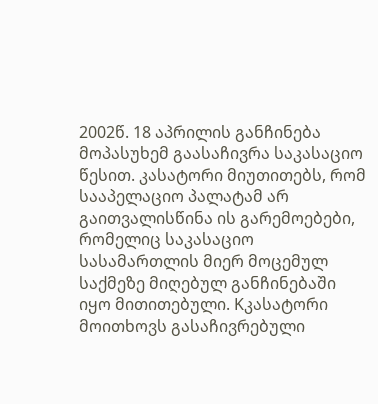2002წ. 18 აპრილის განჩინება მოპასუხემ გაასაჩივრა საკასაციო წესით. კასატორი მიუთითებს, რომ სააპელაციო პალატამ არ გაითვალისწინა ის გარემოებები, რომელიც საკასაციო სასამართლის მიერ მოცემულ საქმეზე მიღებულ განჩინებაში იყო მითითებული. Kკასატორი მოითხოვს გასაჩივრებული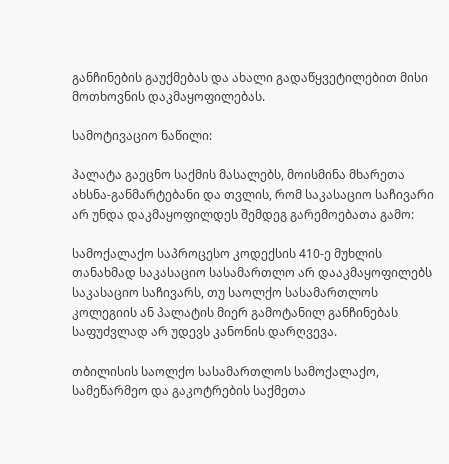განჩინების გაუქმებას და ახალი გადაწყვეტილებით მისი მოთხოვნის დაკმაყოფილებას.

სამოტივაციო ნაწილი:

პალატა გაეცნო საქმის მასალებს, მოისმინა მხარეთა ახსნა-განმარტებანი და თვლის, რომ საკასაციო საჩივარი არ უნდა დაკმაყოფილდეს შემდეგ გარემოებათა გამო:

სამოქალაქო საპროცესო კოდექსის 410-ე მუხლის თანახმად საკასაციო სასამართლო არ დააკმაყოფილებს საკასაციო საჩივარს, თუ საოლქო სასამართლოს კოლეგიის ან პალატის მიერ გამოტანილ განჩინებას საფუძვლად არ უდევს კანონის დარღვევა.

თბილისის საოლქო სასამართლოს სამოქალაქო, სამეწარმეო და გაკოტრების საქმეთა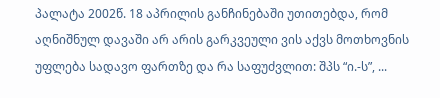პალატა 2002წ. 18 აპრილის განჩინებაში უთითებდა, რომ აღნიშნულ დავაში არ არის გარკვეული ვის აქვს მოთხოვნის უფლება სადავო ფართზე და რა საფუძვლით: შპს “ი.-ს”, ...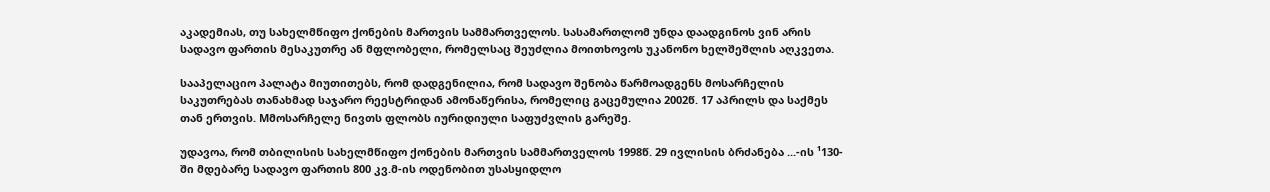აკადემიას, თუ სახელმწიფო ქონების მართვის სამმართველოს. სასამართლომ უნდა დაადგინოს ვინ არის სადავო ფართის მესაკუთრე ან მფლობელი, რომელსაც შეუძლია მოითხოვოს უკანონო ხელშეშლის აღკვეთა.

სააპელაციო პალატა მიუთითებს, რომ დადგენილია, რომ სადავო შენობა წარმოადგენს მოსარჩელის საკუთრებას თანახმად საჯარო რეესტრიდან ამონაწერისა, რომელიც გაცემულია 2002წ. 17 აპრილს და საქმეს თან ერთვის. Mმოსარჩელე ნივთს ფლობს იურიდიული საფუძვლის გარეშე.

უდავოა, რომ თბილისის სახელმწიფო ქონების მართვის სამმართველოს 1998წ. 29 ივლისის ბრძანება ...-ის ¹130-ში მდებარე სადავო ფართის 800 კვ.მ-ის ოდენობით უსასყიდლო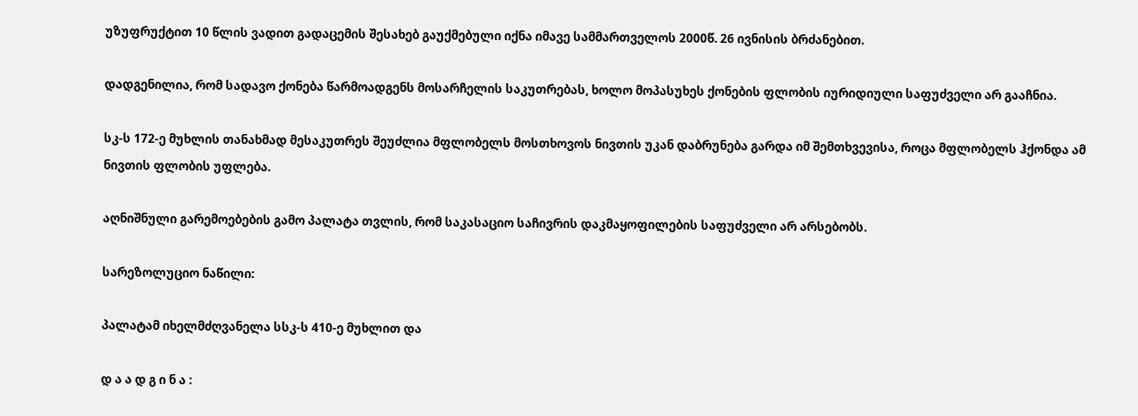უზუფრუქტით 10 წლის ვადით გადაცემის შესახებ გაუქმებული იქნა იმავე სამმართველოს 2000წ. 26 ივნისის ბრძანებით.

დადგენილია, რომ სადავო ქონება წარმოადგენს მოსარჩელის საკუთრებას, ხოლო მოპასუხეს ქონების ფლობის იურიდიული საფუძველი არ გააჩნია.

სკ-ს 172-ე მუხლის თანახმად მესაკუთრეს შეუძლია მფლობელს მოსთხოვოს ნივთის უკან დაბრუნება გარდა იმ შემთხვევისა, როცა მფლობელს ჰქონდა ამ ნივთის ფლობის უფლება.

აღნიშნული გარემოებების გამო პალატა თვლის, რომ საკასაციო საჩივრის დაკმაყოფილების საფუძველი არ არსებობს.

სარეზოლუციო ნაწილი:

პალატამ იხელმძღვანელა სსკ-ს 410-ე მუხლით და

დ ა ა დ გ ი ნ ა :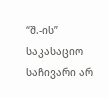“შ.-ის” საკასაციო საჩივარი არ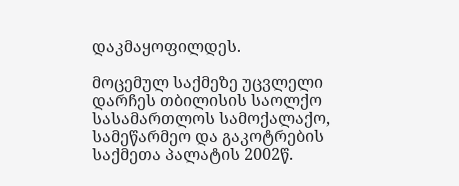დაკმაყოფილდეს.

მოცემულ საქმეზე უცვლელი დარჩეს თბილისის საოლქო სასამართლოს სამოქალაქო, სამეწარმეო და გაკოტრების საქმეთა პალატის 2002წ.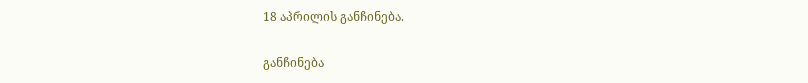18 აპრილის განჩინება.

განჩინება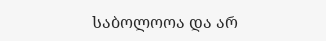საბოლოოა და არ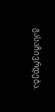გასაჩივრდება.